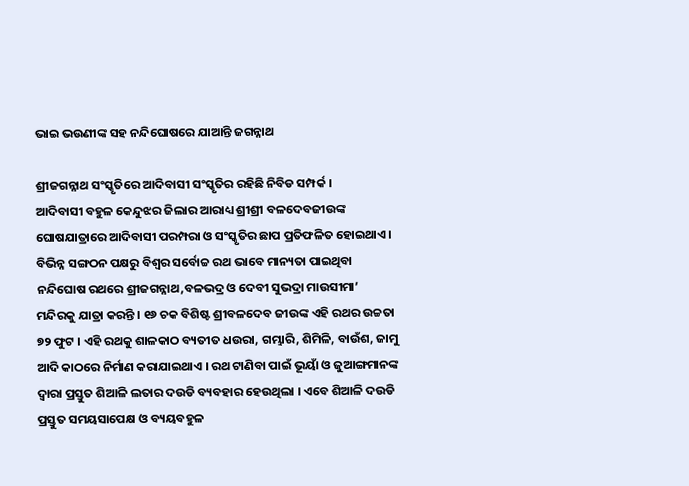ଭାଇ ଭଉଣୀଙ୍କ ସହ ନନ୍ଦିଘୋଷରେ ଯାଆନ୍ତି ଜଗନ୍ନାଥ

ଶ୍ରୀଜଗନ୍ନାଥ ସଂସ୍କୃତିରେ ଆଦିବାସୀ ସଂସ୍କୃତିର ରହିଛି ନିବିଡ ସମ୍ପର୍କ ।
ଆଦିବାସୀ ବହୁଳ କେନ୍ଦୁଝର ଜିଲାର ଆରାଧ୍ୟ ଶ୍ରୀଶ୍ରୀ ବଳଦେବଜୀଉଙ୍କ ଘୋଷଯାତ୍ରାରେ ଆଦିବାସୀ ପରମ୍ପରା ଓ ସଂସ୍କୃତିର ଛାପ ପ୍ରତିଫଳିତ ହୋଇଥାଏ । ବିଭିନ୍ନ ସଙ୍ଗଠନ ପକ୍ଷରୁ ବିଶ୍ୱର ସର୍ବୋଚ୍ଚ ରଥ ଭାବେ ମାନ୍ୟତା ପାଇଥିବା ନନ୍ଦିଘୋଷ ରଥରେ ଶ୍ରୀଜଗନ୍ନାଥ,ବଳଭଦ୍ର ଓ ଦେବୀ ସୁଭଦ୍ରା ମାଉସୀମା’ ମନ୍ଦିରକୁ ଯାତ୍ରା କରନ୍ତି । ୧୬ ଚକ ବିଶିଷ୍ଟ ଶ୍ରୀବଳଦେବ ଜୀଉଙ୍କ ଏହି ରଥର ଉଚ୍ଚତା ୭୨ ଫୁଟ । ଏହି ରଥକୁ ଶାଳକାଠ ବ୍ୟତୀତ ଧଉରା, ଗମ୍ଭାରି, ଶିମିଳି, ବାଉଁଶ, ଜାମୁ ଆଦି କାଠରେ ନିର୍ମାଣ କରାଯାଇଥାଏ । ରଥ ଟାଣିବା ପାଇଁ ଭୂୟାଁ ଓ ଜୁଆଙ୍ଗମାନଙ୍କ ଦ୍ୱାରା ପ୍ରସ୍ତୁତ ଶିଆଳି ଲତାର ଦଉଡି ବ୍ୟବହାର ହେଉଥିଲା । ଏବେ ଶିଆଳି ଦଉଡି ପ୍ରସ୍ତୁତ ସମୟସାପେକ୍ଷ ଓ ବ୍ୟୟବହୁଳ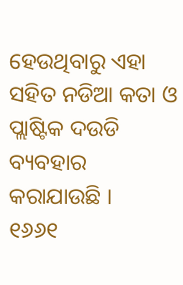ହେଉଥିବାରୁ ଏହା ସହିତ ନଡିଆ କତା ଓ ପ୍ଲାଷ୍ଟିକ ଦଉଡି ବ୍ୟବହାର କରାଯାଉଛି ।
୧୬୬୧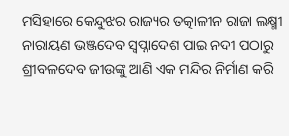ମସିହାରେ କେନ୍ଦୁଝର ରାଜ୍ୟର ତତ୍କାଳୀନ ରାଜା ଲକ୍ଷ୍ମୀ ନାରାୟଣ ଭଞ୍ଜଦେବ ସ୍ବପ୍ନାଦେଶ ପାଇ ନଦୀ ପଠାରୁ ଶ୍ରୀବଳଦେବ ଜୀଉଙ୍କୁ ଆଣି ଏକ ମନ୍ଦିର ନିର୍ମାଣ କରି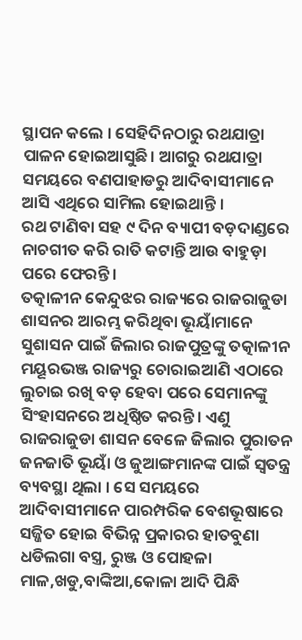ସ୍ଥାପନ କଲେ । ସେହିଦିନଠାରୁ ରଥଯାତ୍ରା ପାଳନ ହୋଇଆସୁଛି। ଆଗରୁ ରଥଯାତ୍ରା ସମୟରେ ବଣପାହାଡରୁ ଆଦିବାସୀମାନେ ଆସି ଏଥିରେ ସାମିଲ ହୋଇଥାନ୍ତି ।
ରଥ ଟାଣିବା ସହ ୯ ଦିନ ବ୍ୟାପୀ ବଡ଼ଦାଣ୍ଡରେ ନାଚଗୀତ କରି ରାତି କଟାନ୍ତି ଆଉ ବାହୁଡ଼ା ପରେ ଫେରନ୍ତି।
ତତ୍କାଳୀନ କେନ୍ଦୁଝର ରାଜ୍ୟରେ ରାଜରାଜୁଡା ଶାସନର ଆରମ୍ଭ କରିଥିବା ଭୂୟାଁମାନେ ସୁଶାସନ ପାଇଁ ଜିଲାର ରାଜପୁତ୍ରଙ୍କୁ ତତ୍କାଳୀନ ମୟୂରଭଞ୍ଜ ରାଜ୍ୟରୁ ଚୋରାଇଆଣି ଏଠାରେ ଲୁଚାଇ ରଖି ବଡ଼ ହେବା ପରେ ସେମାନଙ୍କୁ ସିଂହାସନରେ ଅଧିଷ୍ଠିତ କରନ୍ତି। ଏଣୁ ରାଜରାଜୁଡା ଶାସନ ବେଳେ ଜିଲାର ପୁରାତନ ଜନଜାତି ଭୂୟାଁ ଓ ଜୁଆଙ୍ଗମାନଙ୍କ ପାଇଁ ସ୍ବତନ୍ତ୍ର ବ୍ୟବସ୍ଥା ଥିଲା । ସେ ସମୟରେ ଆଦିବାସୀମାନେ ପାରମ୍ପରିକ ବେଶଭୂଷାରେ ସଜ୍ଜିତ ହୋଇ ବିଭିନ୍ନ ପ୍ରକାରର ହାତବୁଣା ଧଡିଲଗା ବସ୍ତ୍ର, ରୁଞ୍ଜ ଓ ପୋହଳା ମାଳ,ଖଡୁ,ବାଙ୍କିଆ,କୋଳା ଆଦି ପିନ୍ଧି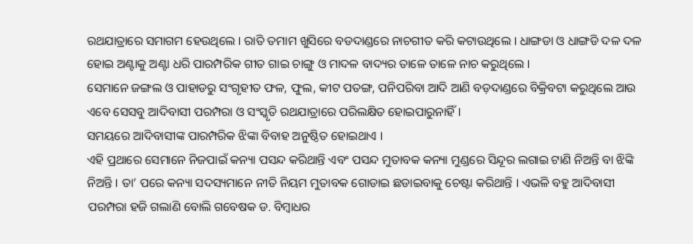ରଥଯାତ୍ରାରେ ସମାଗମ ହେଉଥିଲେ । ରାତି ତମାମ ଖୁସିରେ ବଡଦାଣ୍ଡରେ ନାଚଗୀତ କରି କଟାଉଥିଲେ । ଧାଙ୍ଗଡା ଓ ଧାଙ୍ଗଡି ଦଳ ଦଳ ହୋଇ ଅଣ୍ଟାକୁ ଅଣ୍ଟା ଧରି ପାରମ୍ପରିକ ଗୀତ ଗାଇ ଚାଙ୍ଗୁ ଓ ମାଦଳ ବାଦ୍ୟର ତାଳେ ତାଳେ ନାଚ କରୁଥିଲେ ।
ସେମାନେ ଜଙ୍ଗଲ ଓ ପାହାଡରୁ ସଂଗୃହୀତ ଫଳ, ଫୁଲ, କୀଟ ପତଙ୍ଗ, ପନିପରିବା ଆଦି ଆଣି ବଡ଼ଦାଣ୍ଡରେ ବିକ୍ରିବଟା କରୁଥିଲେ ଆଉ ଏବେ ସେସବୁ ଆଦିବାସୀ ପରମ୍ପରା ଓ ସଂସ୍କୃତି ରଥଯାତ୍ରାରେ ପରିଲକ୍ଷିତ ହୋଇପାରୁନାହିଁ ।
ସମୟରେ ଆଦିବାସୀଙ୍କ ପାରମ୍ପରିକ ଝିଙ୍କା ବିବାହ ଅନୁଷ୍ଠିତ ହୋଇଥାଏ ।
ଏହି ପ୍ରଥାରେ ସେମାନେ ନିଜପାଇଁ କନ୍ୟା ପସନ୍ଦ କରିଥାନ୍ତି ଏବଂ ପସନ୍ଦ ମୁତାବକ କନ୍ୟା ମୁଣ୍ଡରେ ସିନ୍ଦୂର ଲଗାଇ ଟାଣି ନିଅନ୍ତି ବା ଝିଙ୍କି ନିଅନ୍ତି । ତା’ ପରେ କନ୍ୟା ସଦସ୍ୟମାନେ ନୀତି ନିୟମ ମୁତାବକ ଗୋଡାଇ ଛଡାଇବାକୁ ଚେଷ୍ଟା କରିଥାନ୍ତି । ଏଭଳି ବହୁ ଆଦିବାସୀ ପରମ୍ପରା ହଜି ଗଲାଣି ବୋଲି ଗବେଷକ ଡ. ବିମ୍ବାଧର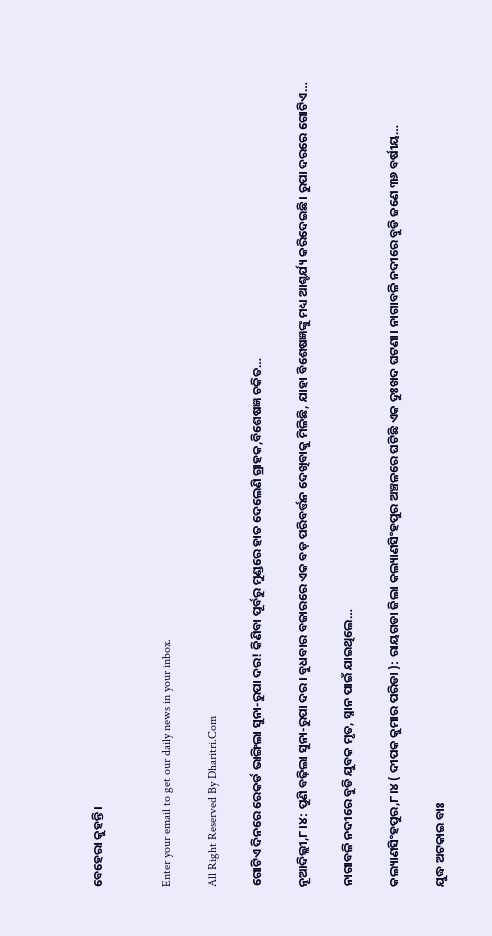ବେହେରା କୁହନ୍ତି ।


Enter your email to get our daily news in your inbox.

All Right Reserved By Dharitri.Com

ଗୋଟିଏ ଦିନରେ ରେକର୍ଡ ଭାଙ୍ଗିଲା ସୁନା-ରୁପା ଦର! କିଣିବା ପୂର୍ବରୁ ମୁଣ୍ଡରେ ହାତ ଦେଲେଣି ଗ୍ରାହକ,ବିଶେଷଜ୍ଞ ଚକିତ…

ନୂଆଦିଲ୍ଲୀ,୮।୪: ପୁଣି ବଢ଼ିଲା ସୁନା-ରୁପା ଦର। ବୁଧବାର ବଜାରରେ ଏକ ବଡ଼ ପରିବର୍ତ୍ତନ ଦେଖିବାକୁ ମିଳିଛି, ଯାହା ବିଶେଷଜ୍ଞଙ୍କୁ ମଧ୍ୟ ଆଶ୍ଚର୍ଯ୍ୟ କରିଦେଇଛି। ରୁପା ଦରରେ ଗୋଟିଏ…

ନାଗାବଳି ନଦୀରେ ବୁଡି ଯୁବକ ମୃତ, ସ୍ନାନ ପାଇଁ ଯାଇଥିଲେ…

କଲ୍ୟାଣସିଂହପୁର,୮।୪ ( ଦୀପକ କୁମାର ପରିଡା ): ରାୟଗଡା ଜିଲା କଲ୍ୟାଣସିଂହପୁର ଅଞ୍ଚଳରେ ଘଟିଛି ଏକ ଦୁଃଖଦ ଘଟଣା। ନାଗାବଳି ନଦୀରେ ବୁଡି ଜଣେ ୩୬ ବର୍ଷୀୟ…

ଯୁଦ୍ଧ ଅଟକାଇ ବାଃ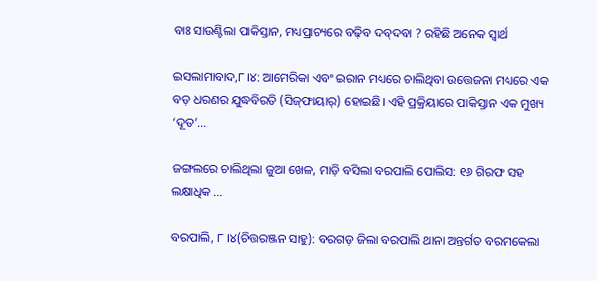ବାଃ ସାଉଣ୍ଟିଲା ପାକିସ୍ତାନ, ମଧ୍ୟପ୍ରାଚ୍ୟରେ ବଢ଼ିବ ଦବ୍‌ଦବା ? ରହିଛି ଅନେକ ସ୍ବାର୍ଥ

ଇସଲାମାବାଦ,୮।୪: ଆମେରିକା ଏବଂ ଇରାନ ମଧ୍ୟରେ ଚାଲିଥିବା ଉତ୍ତେଜନା ମଧ୍ୟରେ ଏକ ବଡ଼ ଧରଣର ଯୁଦ୍ଧବିରତି (ସିଜ୍‌ଫାୟାର୍‌) ହୋଇଛି। ଏହି ପ୍ରକ୍ରିୟାରେ ପାକିସ୍ତାନ ଏକ ମୁଖ୍ୟ ‘ଦୂତ’…

ଜଙ୍ଗଲରେ ଚାଲିଥିଲା ଜୁଆ ଖେଳ, ମାଡ଼ି ବସିଲା ବରପାଲି ପୋଲିସ: ୧୬ ଗିରଫ ସହ ଲକ୍ଷାଧିକ …

ବରପାଲି, ୮ ।୪(ଚିତ୍ତରଞ୍ଜନ ସାହୁ): ବରଗଡ଼ ଜିଲା ବରପାଲି ଥାନା ଅନ୍ତର୍ଗତ ବରମକେଲା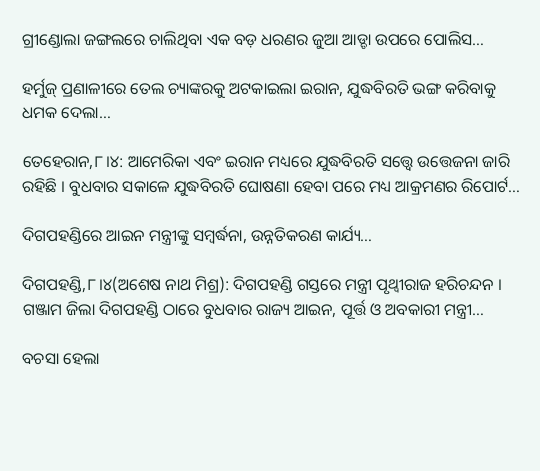ଗ୍ରୀଣ୍ଡୋଲା ଜଙ୍ଗଲରେ ଚାଲିଥିବା ଏକ ବଡ଼ ଧରଣର ଜୁଆ ଆଡ୍ଡା ଉପରେ ପୋଲିସ…

ହର୍ମୁଜ୍ ପ୍ରଣାଳୀରେ ତେଲ ଚ୍ୟାଙ୍କରକୁ ଅଟକାଇଲା ଇରାନ, ଯୁଦ୍ଧବିରତି ଭଙ୍ଗ କରିବାକୁ ଧମକ ଦେଲା…

ତେହେରାନ,୮।୪: ଆମେରିକା ଏବଂ ଇରାନ ମଧ୍ୟରେ ଯୁଦ୍ଧବିରତି ସତ୍ତ୍ବେ ଉତ୍ତେଜନା ଜାରି ରହିଛି । ବୁଧବାର ସକାଳେ ଯୁଦ୍ଧବିରତି ଘୋଷଣା ହେବା ପରେ ମଧ୍ୟ ଆକ୍ରମଣର ରିପୋର୍ଟ…

ଦିଗପହଣ୍ଡିରେ ଆଇନ ମନ୍ତ୍ରୀଙ୍କୁ ସମ୍ବର୍ଦ୍ଧନା, ଉନ୍ନତିକରଣ କାର୍ଯ୍ୟ…

ଦିଗପହଣ୍ଡି,୮।୪(ଅଶେଷ ନାଥ ମିଶ୍ର): ଦିଗପହଣ୍ଡି ଗସ୍ତରେ ମନ୍ତ୍ରୀ ପୃଥ୍ୱୀରାଜ ହରିଚନ୍ଦନ । ଗଞ୍ଜାମ ଜିଲା ଦିଗପହଣ୍ଡି ଠାରେ ବୁଧବାର ରାଜ୍ୟ ଆଇନ, ପୂର୍ତ୍ତ ଓ ଅବକାରୀ ମନ୍ତ୍ରୀ…

ବଚସା ହେଲା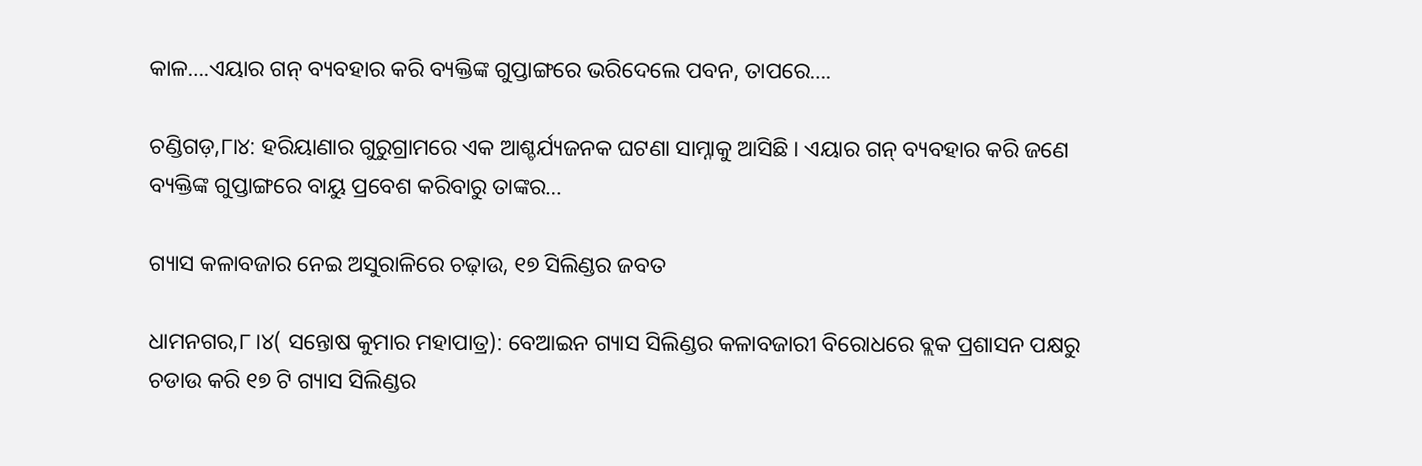କାଳ….ଏୟାର ଗନ୍ ବ୍ୟବହାର କରି ବ୍ୟକ୍ତିଙ୍କ ଗୁପ୍ତାଙ୍ଗରେ ଭରିଦେଲେ ପବନ, ତାପରେ….

ଚଣ୍ଡିଗଡ଼,୮ା୪: ହରିୟାଣାର ଗୁରୁଗ୍ରାମରେ ଏକ ଆଶ୍ଚର୍ଯ୍ୟଜନକ ଘଟଣା ସାମ୍ନାକୁ ଆସିଛି । ଏୟାର ଗନ୍ ବ୍ୟବହାର କରି ଜଣେ ବ୍ୟକ୍ତିଙ୍କ ଗୁପ୍ତାଙ୍ଗରେ ବାୟୁ ପ୍ରବେଶ କରିବାରୁ ତାଙ୍କର…

ଗ୍ୟାସ କଳାବଜାର ନେଇ ଅସୁରାଳିରେ ଚଢ଼ାଉ, ୧୭ ସିଲିଣ୍ଡର ଜବତ

ଧାମନଗର,୮।୪( ସନ୍ତୋଷ କୁମାର ମହାପାତ୍ର): ବେଆଇନ ଗ୍ୟାସ ସିଲିଣ୍ଡର କଳାବଜାରୀ ବିରୋଧରେ ବ୍ଲକ ପ୍ରଶାସନ ପକ୍ଷରୁ ଚଡାଉ କରି ୧୭ ଟି ଗ୍ୟାସ ସିଲିଣ୍ଡର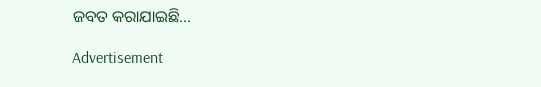ଜବତ କରାଯାଇଛି…

Advertisement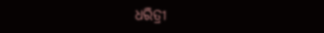ଧରିତ୍ରୀ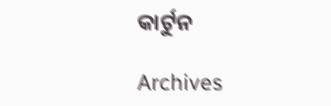କାର୍ଟୁନ

Archives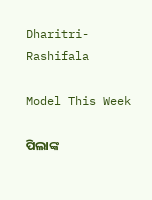Dharitri-Rashifala

Model This Week

ପିଲାଙ୍କ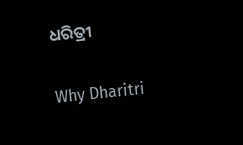ଧରିତ୍ରୀ

Why Dharitri